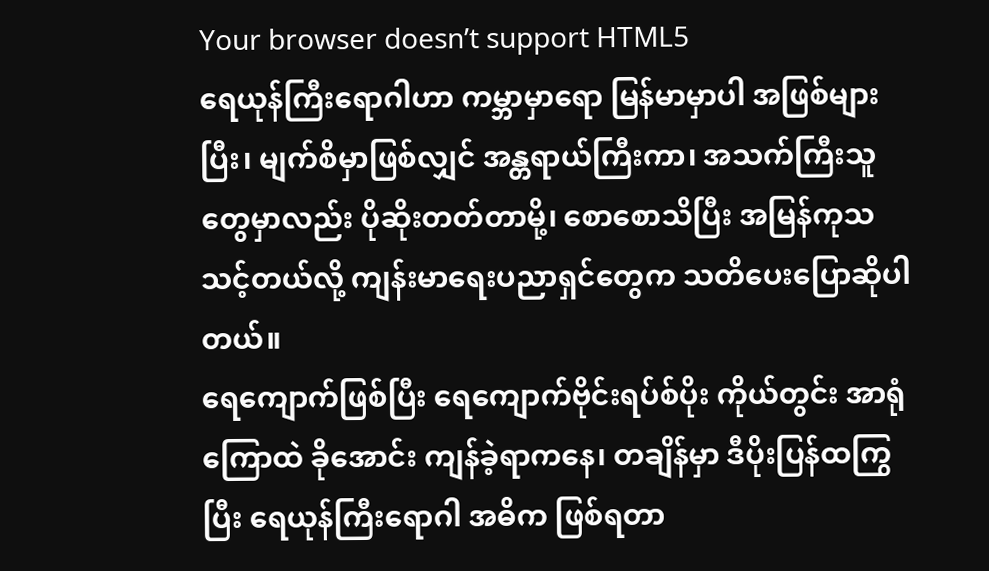Your browser doesn’t support HTML5
ရေယုန်ကြီးရောဂါဟာ ကမ္ဘာမှာရော မြန်မာမှာပါ အဖြစ်များပြီး၊ မျက်စိမှာဖြစ်လျှင် အန္တရာယ်ကြီးကာ၊ အသက်ကြီးသူတွေမှာလည်း ပိုဆိုးတတ်တာမို့၊ စောစောသိပြီး အမြန်ကုသသင့်တယ်လို့ ကျန်းမာရေးပညာရှင်တွေက သတိပေးပြောဆိုပါတယ်။
ရေကျောက်ဖြစ်ပြီး ရေကျောက်ဗိုင်းရပ်စ်ပိုး ကိုယ်တွင်း အာရုံကြောထဲ ခိုအောင်း ကျန်ခဲ့ရာကနေ၊ တချိန်မှာ ဒီပိုးပြန်ထကြွပြီး ရေယုန်ကြီးရောဂါ အဓိက ဖြစ်ရတာ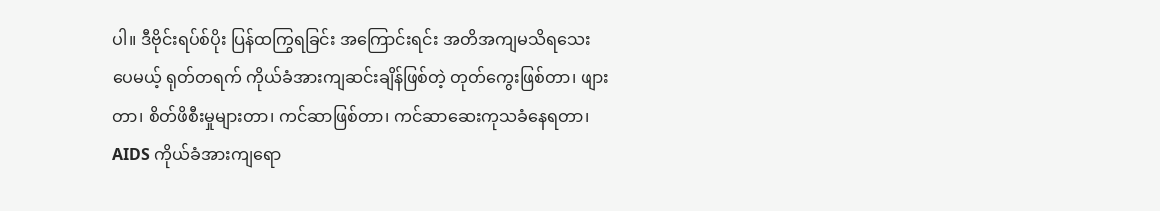ပါ။ ဒီဗိုင်းရပ်စ်ပိုး ပြန်ထကြွရခြင်း အကြောင်းရင်း အတိအကျမသိရသေးပေမယ့် ရုတ်တရက် ကိုယ်ခံအားကျဆင်းချိန်ဖြစ်တဲ့ တုတ်ကွေးဖြစ်တာ၊ ဖျားတာ၊ စိတ်ဖိစီးမှုများတာ၊ ကင်ဆာဖြစ်တာ၊ ကင်ဆာဆေးကုသခံနေရတာ၊ AIDS ကိုယ်ခံအားကျရော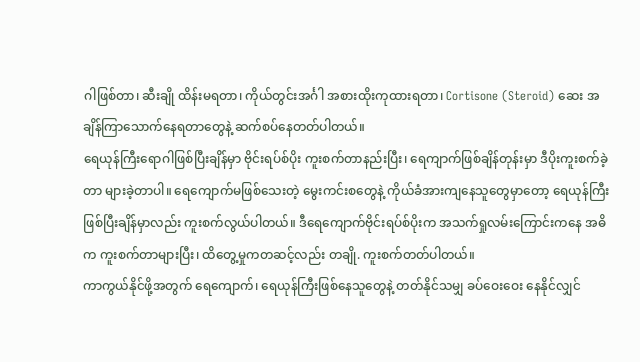ဂါဖြစ်တာ၊ ဆီးချို ထိန်းမရတာ၊ ကိုယ်တွင်းအင်္ဂါ အစားထိုးကုထားရတာ၊ Cortisone (Steroid) ဆေး အချိန်ကြာသောက်နေရတာတွေနဲ့ ဆက်စပ်နေတတ်ပါတယ်။
ရေယုန်ကြီးရောဂါဖြစ်ပြီးချိန်မှာ ဗိုင်းရပ်စ်ပိုး ကူးစက်တာနည်းပြီး၊ ရေကျာက်ဖြစ်ချိန်တုန်းမှာ ဒီပိုးကူးစက်ခဲ့တာ များခဲ့တာပါ။ ရေကျောက်မဖြစ်သေးတဲ့ မွေးကင်းစတွေနဲ့ ကိုယ်ခံအားကျနေသူတွေမှာတော့ ရေယုန်ကြီးဖြစ်ပြီးချိန်မှာလည်း ကူးစက်လွယ်ပါတယ်။ ဒီရေကျောက်ဗိုင်းရပ်စ်ပိုးက အသက်ရှုလမ်းကြောင်းကနေ အဓိက ကူးစက်တာများပြီး၊ ထိတွေ့မှုကတဆင့်လည်း တချို. ကူးစက်တတ်ပါတယ်။
ကာကွယ်နိုင်ဖို့အတွက် ရေကျောက်၊ ရေယုန်ကြီးဖြစ်နေသူတွေနဲ့ တတ်နိုင်သမျှ ခပ်ဝေးဝေး နေနိုင်လျှင်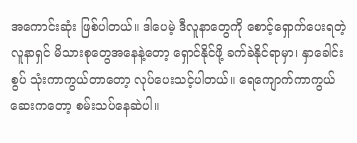အကောင်းဆုံး ဖြစ်ပါတယ်။ ဒါပေမဲ့ ဒီလူနာတွေကို စောင့်ရှောက်ပေးရတဲ့ လူနာရှင် မိသားစုတွေအနေနဲ့တော့ ရှောင်နိုင်ဖို့ ခက်ခဲနိုင်ရာမှာ၊ နှာခေါင်းစွပ် သုံးကာကွယ်တာတော့ လုပ်ပေးသင့်ပါတယ်။ ရေကျောက်ကာကွယ်ဆေးကတော့ စမ်းသပ်နေဆဲပါ။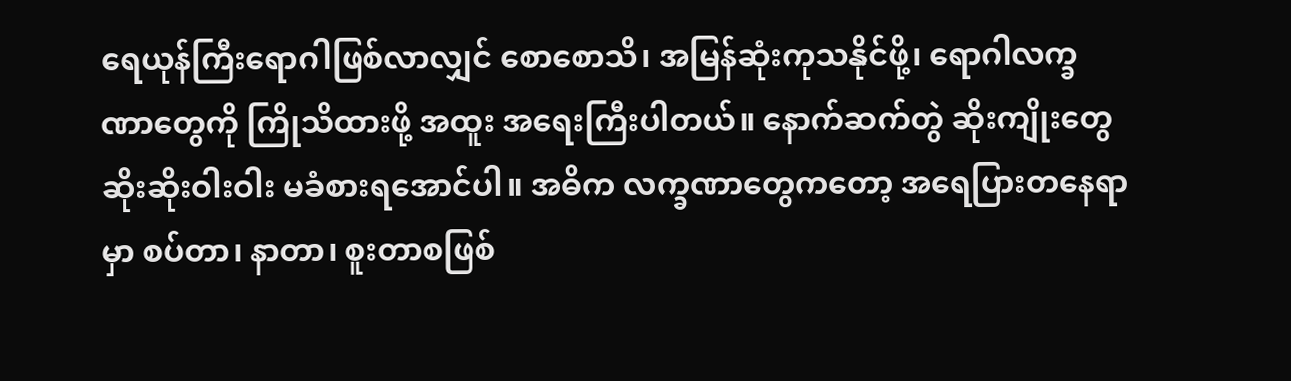ရေယုန်ကြီးရောဂါဖြစ်လာလျှင် စောစောသိ၊ အမြန်ဆုံးကုသနိုင်ဖို့၊ ရောဂါလက္ခဏာတွေကို ကြိုသိထားဖို့ အထူး အရေးကြီးပါတယ်။ နောက်ဆက်တွဲ ဆိုးကျိုးတွေ ဆိုးဆိုးဝါးဝါး မခံစားရအောင်ပါ။ အဓိက လက္ခဏာတွေကတော့ အရေပြားတနေရာမှာ စပ်တာ၊ နာတာ၊ စူးတာစဖြစ်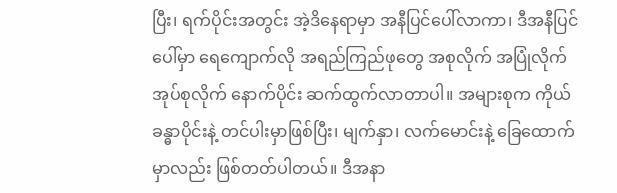ပြီး၊ ရက်ပိုင်းအတွင်း အဲ့ဒိနေရာမှာ အနီပြင်ပေါ်လာကာ၊ ဒီအနီပြင်ပေါ်မှာ ရေကျောက်လို အရည်ကြည်ဖုတွေ အစုလိုက် အပြုံလိုက် အုပ်စုလိုက် နောက်ပိုင်း ဆက်ထွက်လာတာပါ။ အများစုက ကိုယ်ခန္ဓာပိုင်းနဲ့ တင်ပါးမှာဖြစ်ပြီး၊ မျက်နှာ၊ လက်မောင်းနဲ့ ခြေထောက်မှာလည်း ဖြစ်တတ်ပါတယ်။ ဒီအနာ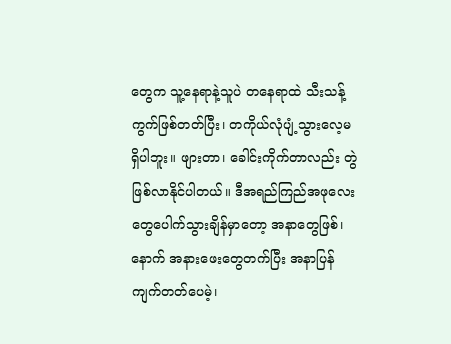တွေက သူ့နေရာနဲ့သူပဲ တနေရာထဲ သီးသန့်ကွက်ဖြစ်တတ်ပြီး၊ တကိုယ်လုံပျံ့သွားလေ့မရှိပါဘူး။ ဖျားတာ၊ ခေါင်းကိုက်တာလည်း တွဲဖြစ်လာနိုင်ပါတယ်။ ဒီအရည်ကြည်အဖုလေးတွေပေါက်သွားချိန်မှာတော့ အနာတွေဖြစ်၊ နောက် အနားဖေးတွေတက်ပြီး အနာပြန်ကျက်တတ်ပေမဲ့၊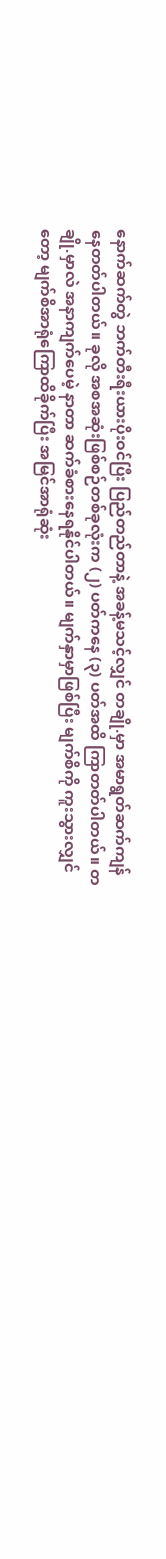နောက်ဆက်တွဲ ဘက်တီးရီးယားပိုးဝင်ပြီး ပြည်တည်တာနဲ့ အခန့်မသင့်လျှင် တချို.မှာ အမာရွတ်ဆက်ကျန်နေတတ်ပါတယ်။ ခုလို အစအဆုံးဖြစ်စဉ်တစ်ခုလုံးက (၂) ပတ်ကနေ (၃) ပတ်အထိ ကြာတတ်ပါတယ်။ တချို.မှာလဲ အနာကျက်ပေမဲ့ နာတာ ဆက်ခံစားနေရနိုင်ပါတယ်။ မျက်နှာမှာဖြစ်ပြီး မျက်စိကို ကူးသွားလျှင်တော့ မျက်စိအာရုံကြောထိခိုက်ပြီး အမြင်အာရုံဆုံး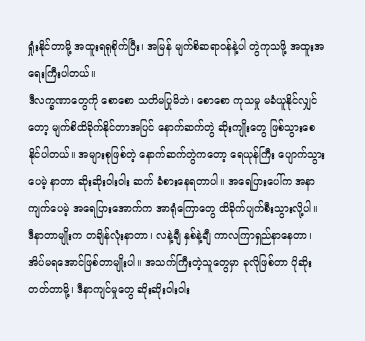ရှုံးနိုင်တာမို့ အထူးရရုစိုက်ပြီး၊ အမြန် မျက်စိဆရာဝန်နဲ့ပါ တွဲကုသဖို့ အထူးအရေးကြီးပါတယ်။
ဒီလက္ခဏာတွေကို စောစော သတိမပြုမိဘဲ၊ စောစော ကုသမှု မခံယူနိုင်လျှင်တော့ မျက်စိထိခိုက်နိုင်တာအပြင် နောက်ဆက်တွဲ ဆိုးကျိုးတွေ ဖြစ်သွားစေနိုင်ပါတယ်။ အများစုဖြစ်တဲ့ နောက်ဆက်တွဲကတော့ ရေယုန်ကြီး ပျောက်သွားပေမဲ့ နာတာ ဆိုးဆိုးဝါးဝါး ဆက် ခံစားနေရတာပါ။ အရေပြားပေါ်က အနာကျက်ပေမဲ့ အရေပြားအောက်က အာရုံကြောတွေ ထိခိုက်ပျက်စီးသွားလို့ပါ။ ဒီနာတာမျိုးက တချိန်လုံးနာတာ၊ လနဲ့ချီ နှစ်နဲ့ချီ ကာလကြာရှည်နာနေတာ၊ အိပ်မရအောင်ဖြစ်တာမျိုးပါ။ အသက်ကြီးတဲ့သူတွေမှာ ခုလိုဖြစ်တာ ပိုဆိုးတတ်တာမို့၊ ဒီနာကျင်မှုတွေ ဆိုးဆိုးဝါးဝါး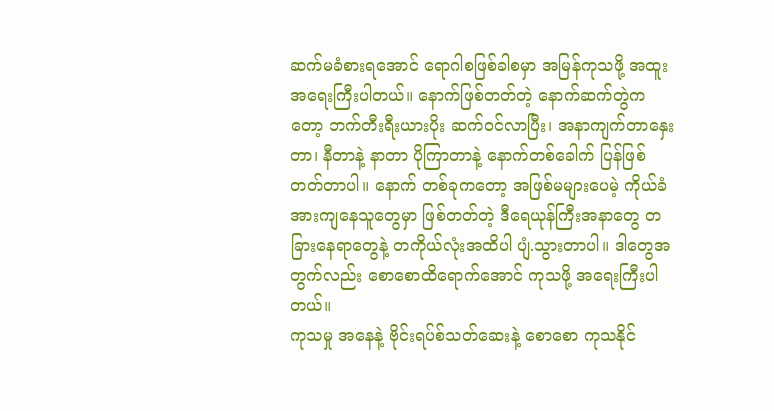ဆက်မခံစားရအောင် ရောဂါစဖြစ်ခါစမှာ အမြန်ကုသဖို့ အထူးအရေးကြီးပါတယ်။ နောက်ဖြစ်တတ်တဲ့ နောက်ဆက်တွဲကတော့ ဘက်တီးရီးယားပိုး ဆက်ဝင်လာပြီး၊ အနာကျက်တာနှေးတာ၊ နီတာနဲ့ နာတာ ပိုကြာတာနဲ့ နောက်တစ်ခေါက် ပြန်ဖြစ်တတ်တာပါ။ နောက် တစ်ခုကတော့ အဖြစ်မများပေမဲ့ ကိုယ်ခံအားကျနေသူတွေမှာ ဖြစ်တတ်တဲ့ ဒီရေယုန်ကြီးအနာတွေ တခြားနေရာတွေနဲ့ တကိုယ်လုံးအထိပါ ပျံ.သွားတာပါ။ ဒါတွေအတွက်လည်း စောစောထိရောက်အောင် ကုသဖို့ အရေးကြီးပါတယ်။
ကုသမှု အနေနဲ့ ဗိုင်းရပ်စ်သတ်ဆေးနဲ့ စောစော ကုသနိုင်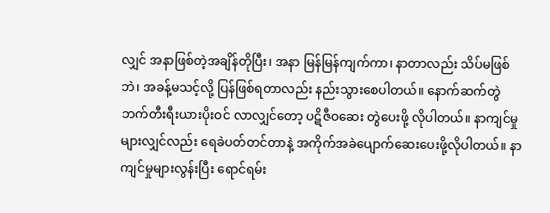လျှင် အနာဖြစ်တဲ့အချိန်တိုပြီး၊ အနာ မြန်မြန်ကျက်ကာ၊ နာတာလည်း သိပ်မဖြစ်ဘဲ၊ အခန့်မသင့်လို့ ပြန်ဖြစ်ရတာလည်း နည်းသွားစေပါတယ်။ နောက်ဆက်တွဲ ဘက်တီးရီးယားပိုးဝင် လာလျှင်တော့ ပဋိဇီဝဆေး တွဲပေးဖို့ လိုပါတယ်။ နာကျင်မှုများလျှင်လည်း ရေခဲပတ်တင်တာနဲ့ အကိုက်အခဲပျောက်ဆေးပေးဖို့လိုပါတယ်။ နာကျင်မှုများလွန်းပြီး ရောင်ရမ်း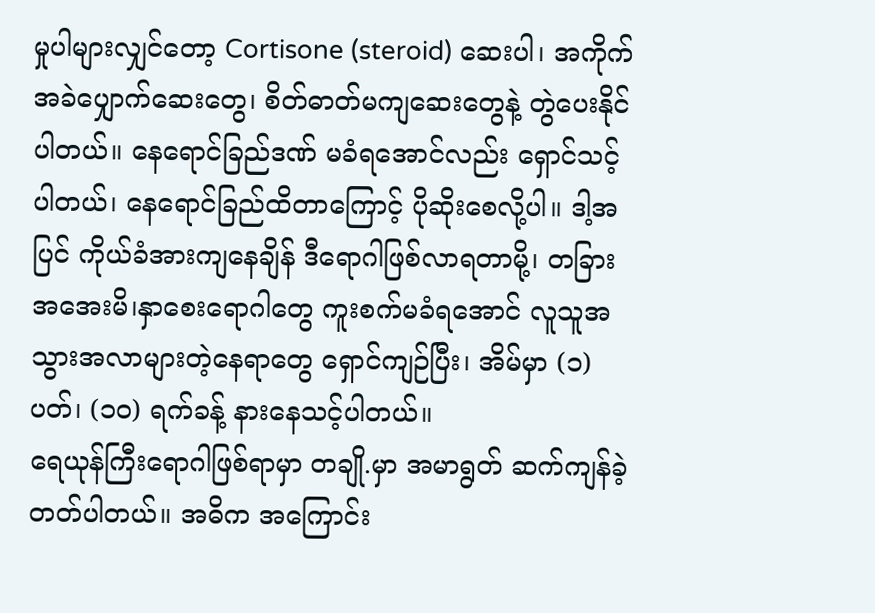မှုပါများလျှင်တော့ Cortisone (steroid) ဆေးပါ၊ အကိုက်အခဲပျှောက်ဆေးတွေ၊ စိတ်ဓာတ်မကျဆေးတွေနဲ့ တွဲပေးနိုင်ပါတယ်။ နေရောင်ခြည်ဒဏ် မခံရအောင်လည်း ရှောင်သင့်ပါတယ်၊ နေရောင်ခြည်ထိတာကြောင့် ပိုဆိုးစေလို့ပါ။ ဒါ့အပြင် ကိုယ်ခံအားကျနေချိန် ဒီရောဂါဖြစ်လာရတာမို့၊ တခြား အအေးမိ၊နှာစေးရောဂါတွေ ကူးစက်မခံရအောင် လူသူအသွားအလာများတဲ့နေရာတွေ ရှောင်ကျဉ်ပြီး၊ အိမ်မှာ (၁) ပတ်၊ (၁၀) ရက်ခန့် နားနေသင့်ပါတယ်။
ရေယုန်ကြီးရောဂါဖြစ်ရာမှာ တချို.မှာ အမာရွတ် ဆက်ကျန်ခဲ့တတ်ပါတယ်။ အဓိက အကြောင်း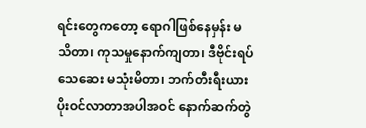ရင်းတွေကတော့ ရောဂါဖြစ်နေမှန်း မသိတာ၊ ကုသမှုနောက်ကျတာ၊ ဒီဗိုင်းရပ်သေဆေး မသုံးမိတာ၊ ဘက်တီးရီးယား ပိုးဝင်လာတာအပါအဝင် နောက်ဆက်တွဲ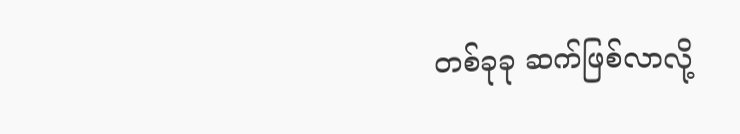တစ်ခုခု ဆက်ဖြစ်လာလို့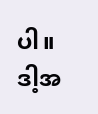ပါ။ ဒါ့အ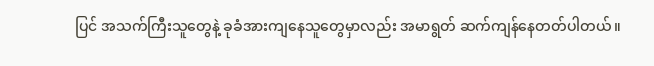ပြင် အသက်ကြီးသူတွေနဲ့ ခုခံအားကျနေသူတွေမှာလည်း အမာရွတ် ဆက်ကျန်နေတတ်ပါတယ်။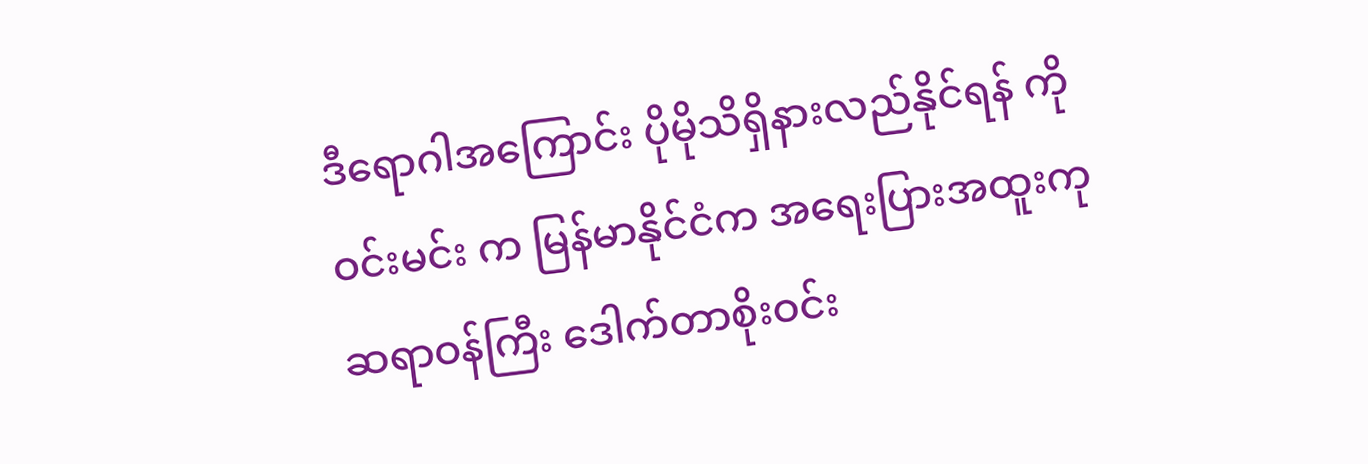ဒီရောဂါအကြောင်း ပိုမိုသိရှိနားလည်နိုင်ရန် ကိုဝင်းမင်း က မြန်မာနိုင်ငံက အရေးပြားအထူးကု ဆရာဝန်ကြီး ဒေါက်တာစိုးဝင်း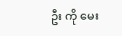ဦး ကို မေး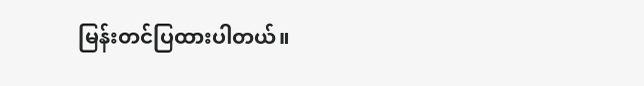မြန်းတင်ပြထားပါတယ်။